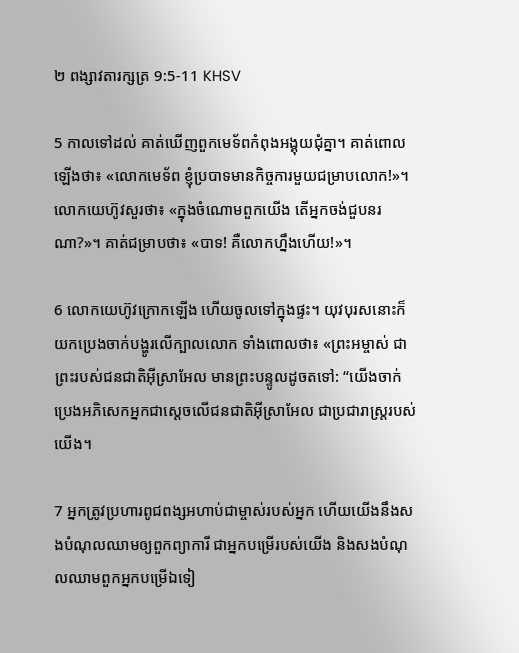២ ពង្សា‌វតារ‌ក្សត្រ 9:5-11 KHSV

5 កាលទៅដល់ គាត់ឃើញពួកមេ‌ទ័ពកំពុងអង្គុយជុំគ្នា។ គាត់ពោលឡើងថា៖ «លោកមេ‌ទ័ព ខ្ញុំប្របាទមានកិច្ចការមួយជម្រាបលោក!»។ លោកយេហ៊ូវសួរថា៖ «ក្នុងចំណោមពួកយើង តើអ្នកចង់ជួបនរណា?»។ គាត់ជម្រាបថា៖ «បាទ! គឺលោកហ្នឹងហើយ!»។

6 លោកយេហ៊ូវក្រោកឡើង ហើយចូលទៅក្នុងផ្ទះ។ យុវ‌បុរសនោះក៏យកប្រេងចាក់បង្ហូរលើក្បាលលោក ទាំងពោលថា៖ «ព្រះ‌អម្ចាស់ ជាព្រះរបស់ជន‌ជាតិអ៊ីស្រា‌អែល មានព្រះ‌បន្ទូលដូចតទៅ: “យើងចាក់ប្រេងអភិ‌សេកអ្នកជាស្ដេចលើជន‌ជាតិអ៊ីស្រា‌អែល ជាប្រជា‌រាស្ត្ររបស់យើង។

7 អ្នកត្រូវប្រហារពូជ‌ពង្សអហាប់ជាម្ចាស់របស់អ្នក ហើយយើងនឹងសងបំណុលឈាមឲ្យពួកព្យាការី ជាអ្នកបម្រើរបស់យើង និងសងបំណុលឈាមពួកអ្នកបម្រើឯទៀ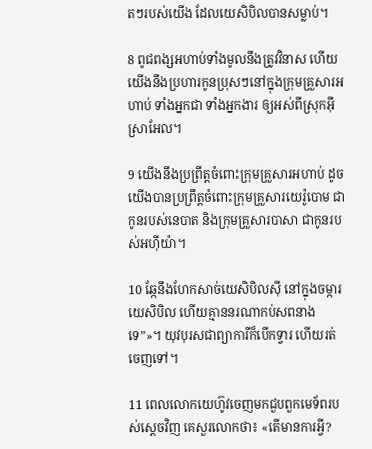តៗរបស់យើង ដែលយេសិ‌បិលបានសម្លាប់។

8 ពូជ‌ពង្សអហាប់ទាំងមូលនឹងត្រូវវិនាស ហើយយើងនឹងប្រហារកូនប្រុសៗនៅក្នុងក្រុមគ្រួសារអហាប់ ទាំងអ្នកជា ទាំងអ្នកងារ ឲ្យអស់ពីស្រុកអ៊ីស្រា‌អែល។

9 យើងនឹងប្រព្រឹត្តចំពោះក្រុមគ្រួសារអហាប់ ដូចយើងបានប្រព្រឹត្តចំពោះក្រុមគ្រួសារយេរ៉ូ‌បោម ជាកូនរបស់នេបាត និងក្រុមគ្រួសារបាសា ជាកូនរបស់អហ៊ី‌យ៉ា។

10 ឆ្កែនឹងហែកសាច់យេសិ‌បិលស៊ី នៅក្នុងចម្ការយេសិ‌បិល ហើយគ្មាននរណាកប់សពនាងទេ”»។ យុវ‌បុរសជាព្យាការីក៏បើកទ្វារ ហើយរត់ចេញទៅ។

11 ពេលលោកយេហ៊ូវចេញមកជួបពួកមេ‌ទ័ពរបស់ស្ដេចវិញ គេសួរលោកថា៖ «តើមានការអ្វី?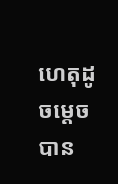ហេតុដូចម្ដេចបាន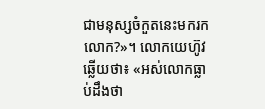ជាមនុស្សចំកួតនេះមករកលោក?»។ លោកយេហ៊ូវឆ្លើយថា៖ «អស់លោកធ្លាប់ដឹងថា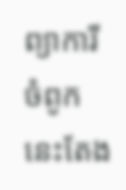ព្យាការីចំពូកនេះតែង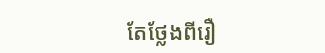តែថ្លែងពីរឿ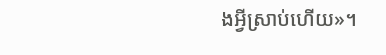ងអ្វីស្រាប់ហើយ»។